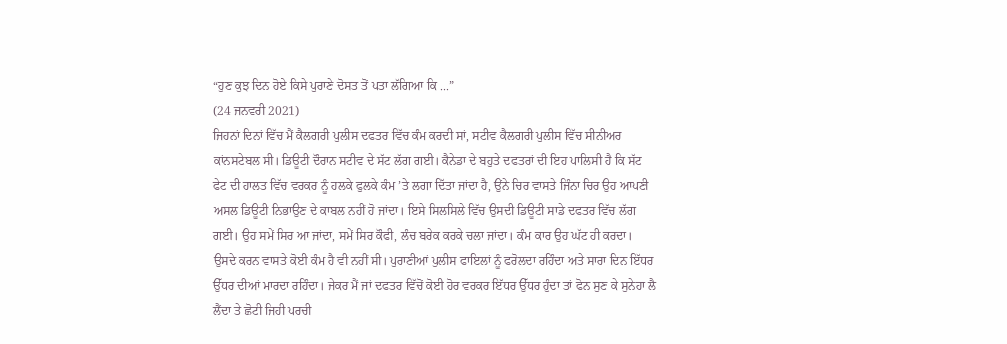“ਹੁਣ ਕੁਝ ਦਿਨ ਹੋਏ ਕਿਸੇ ਪੁਰਾਣੇ ਦੋਸਤ ਤੋਂ ਪਤਾ ਲੱਗਿਆ ਕਿ ...”
(24 ਜਨਵਰੀ 2021)
ਜਿਹਨਾਂ ਦਿਨਾਂ ਵਿੱਚ ਮੈਂ ਕੈਲਗਰੀ ਪੁਲੀਸ ਦਫਤਰ ਵਿੱਚ ਕੰਮ ਕਰਦੀ ਸਾਂ, ਸਟੀਵ ਕੈਲਗਰੀ ਪੁਲੀਸ ਵਿੱਚ ਸੀਨੀਅਰ ਕਾਂਨਸਟੇਬਲ ਸੀ। ਡਿਊਟੀ ਦੌਰਾਨ ਸਟੀਵ ਦੇ ਸੱਟ ਲੱਗ ਗਈ। ਕੈਨੇਡਾ ਦੇ ਬਹੁਤੇ ਦਫਤਰਾਂ ਦੀ ਇਹ ਪਾਲਿਸੀ ਹੈ ਕਿ ਸੱਟ ਫੇਟ ਦੀ ਹਾਲਤ ਵਿੱਚ ਵਰਕਰ ਨੂੰ ਹਲਕੇ ਫੁਲਕੇ ਕੰਮ ’ਤੇ ਲਗਾ ਦਿੱਤਾ ਜਾਂਦਾ ਹੈ, ਉਂਨੇ ਚਿਰ ਵਾਸਤੇ ਜਿੰਨਾ ਚਿਰ ਉਹ ਆਪਣੀ ਅਸਲ ਡਿਊਟੀ ਨਿਭਾਉਣ ਦੇ ਕਾਬਲ ਨਹੀਂ ਹੋ ਜਾਂਦਾ। ਇਸੇ ਸਿਲਸਿਲੇ ਵਿੱਚ ਉਸਦੀ ਡਿਊਟੀ ਸਾਡੇ ਦਫਤਰ ਵਿੱਚ ਲੱਗ ਗਈ। ਉਹ ਸਮੇਂ ਸਿਰ ਆ ਜਾਂਦਾ, ਸਮੇਂ ਸਿਰ ਕੌਫੀ, ਲੰਚ ਬਰੇਕ ਕਰਕੇ ਚਲਾ ਜਾਂਦਾ। ਕੰਮ ਕਾਰ ਉਹ ਘੱਟ ਹੀ ਕਰਦਾ। ਉਸਦੇ ਕਰਨ ਵਾਸਤੇ ਕੋਈ ਕੰਮ ਹੈ ਵੀ ਨਹੀਂ ਸੀ। ਪੁਰਾਣੀਆਂ ਪੁਲੀਸ ਫਾਇਲਾਂ ਨੂੰ ਫਰੋਲਦਾ ਰਹਿੰਦਾ ਅਤੇ ਸਾਰਾ ਦਿਨ ਇੱਧਰ ਉੱਧਰ ਦੀਆਂ ਮਾਰਦਾ ਰਹਿੰਦਾ। ਜੇਕਰ ਮੈਂ ਜਾਂ ਦਫਤਰ ਵਿੱਚੋਂ ਕੋਈ ਹੋਰ ਵਰਕਰ ਇੱਧਰ ਉੱਧਰ ਹੁੰਦਾ ਤਾਂ ਫੋਨ ਸੁਣ ਕੇ ਸੁਨੇਹਾ ਲੈ ਲੈਂਦਾ ਤੇ ਛੋਟੀ ਜਿਹੀ ਪਰਚੀ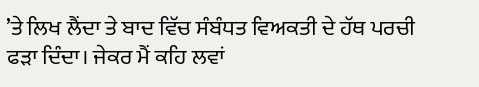’ਤੇ ਲਿਖ ਲੈਂਦਾ ਤੇ ਬਾਦ ਵਿੱਚ ਸੰਬੰਧਤ ਵਿਅਕਤੀ ਦੇ ਹੱਥ ਪਰਚੀ ਫੜਾ ਦਿੰਦਾ। ਜੇਕਰ ਮੈਂ ਕਹਿ ਲਵਾਂ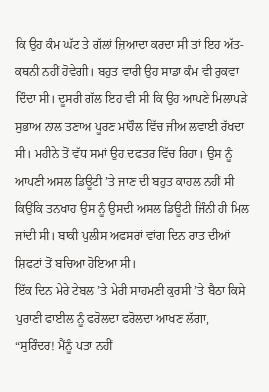ਕਿ ਉਹ ਕੰਮ ਘੱਟ ਤੇ ਗੱਲਾਂ ਜ਼ਿਆਦਾ ਕਰਦਾ ਸੀ ਤਾਂ ਇਹ ਅੱਤ-ਕਥਨੀ ਨਹੀਂ ਹੋਵੇਗੀ। ਬਹੁਤ ਵਾਰੀ ਉਹ ਸਾਡਾ ਕੰਮ ਵੀ ਰੁਕਵਾ ਦਿੰਦਾ ਸੀ। ਦੂਸਰੀ ਗੱਲ ਇਹ ਵੀ ਸੀ ਕਿ ਉਹ ਆਪਣੇ ਮਿਲਾਪੜੇ ਸੁਭਾਅ ਨਾਲ ਤਣਾਅ ਪੂਰਣ ਮਾਹੌਲ ਵਿੱਚ ਜੀਅ ਲਵਾਈ ਰੱਖਦਾ ਸੀ। ਮਹੀਨੇ ਤੋਂ ਵੱਧ ਸਮਾਂ ਉਹ ਦਫਤਰ ਵਿੱਚ ਰਿਹਾ। ਉਸ ਨੂੰ ਆਪਣੀ ਅਸਲ ਡਿਊਟੀ ’ਤੇ ਜਾਣ ਦੀ ਬਹੁਤ ਕਾਹਲ ਨਹੀਂ ਸੀ ਕਿਉਂਕਿ ਤਨਖਾਹ ਉਸ ਨੂੰ ਉਸਦੀ ਅਸਲ ਡਿਊਟੀ ਜਿੰਨੀ ਹੀ ਮਿਲ ਜਾਂਦੀ ਸੀ। ਬਾਕੀ ਪੁਲੀਸ ਅਫਸਰਾਂ ਵਾਂਗ ਦਿਨ ਰਾਤ ਦੀਆਂ ਸ਼ਿਫਟਾਂ ਤੋਂ ਬਚਿਆ ਹੋਇਆ ਸੀ।
ਇੱਕ ਦਿਨ ਮੇਰੇ ਟੇਬਲ ’ਤੇ ਮੇਰੀ ਸਾਹਮਣੀ ਕੁਰਸੀ ’ਤੇ ਬੈਠਾ ਕਿਸੇ ਪੁਰਾਣੀ ਫਾਈਲ ਨੂੰ ਫਰੋਲਦਾ ਫਰੋਲਦਾ ਆਖਣ ਲੱਗਾ, “ਸੁਰਿੰਦਰ! ਮੈਂਨੂੰ ਪਤਾ ਨਹੀਂ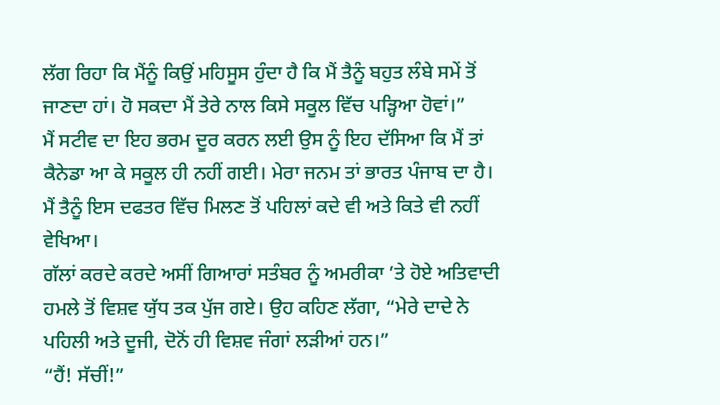ਲੱਗ ਰਿਹਾ ਕਿ ਮੈਂਨੂੰ ਕਿਉਂ ਮਹਿਸੂਸ ਹੁੰਦਾ ਹੈ ਕਿ ਮੈਂ ਤੈਨੂੰ ਬਹੁਤ ਲੰਬੇ ਸਮੇਂ ਤੋਂ ਜਾਣਦਾ ਹਾਂ। ਹੋ ਸਕਦਾ ਮੈਂ ਤੇਰੇ ਨਾਲ ਕਿਸੇ ਸਕੂਲ ਵਿੱਚ ਪੜ੍ਹਿਆ ਹੋਵਾਂ।”
ਮੈਂ ਸਟੀਵ ਦਾ ਇਹ ਭਰਮ ਦੂਰ ਕਰਨ ਲਈ ਉਸ ਨੂੰ ਇਹ ਦੱਸਿਆ ਕਿ ਮੈਂ ਤਾਂ ਕੈਨੇਡਾ ਆ ਕੇ ਸਕੂਲ ਹੀ ਨਹੀਂ ਗਈ। ਮੇਰਾ ਜਨਮ ਤਾਂ ਭਾਰਤ ਪੰਜਾਬ ਦਾ ਹੈ। ਮੈਂ ਤੈਨੂੰ ਇਸ ਦਫਤਰ ਵਿੱਚ ਮਿਲਣ ਤੋਂ ਪਹਿਲਾਂ ਕਦੇ ਵੀ ਅਤੇ ਕਿਤੇ ਵੀ ਨਹੀਂ ਵੇਖਿਆ।
ਗੱਲਾਂ ਕਰਦੇ ਕਰਦੇ ਅਸੀਂ ਗਿਆਰਾਂ ਸਤੰਬਰ ਨੂੰ ਅਮਰੀਕਾ ’ਤੇ ਹੋਏ ਅਤਿਵਾਦੀ ਹਮਲੇ ਤੋਂ ਵਿਸ਼ਵ ਯੁੱਧ ਤਕ ਪੁੱਜ ਗਏ। ਉਹ ਕਹਿਣ ਲੱਗਾ, “ਮੇਰੇ ਦਾਦੇ ਨੇ ਪਹਿਲੀ ਅਤੇ ਦੂਜੀ, ਦੋਨੋਂ ਹੀ ਵਿਸ਼ਵ ਜੰਗਾਂ ਲੜੀਆਂ ਹਨ।”
“ਹੈਂ! ਸੱਚੀਂ!”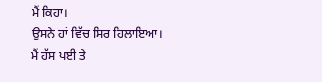ਮੈਂ ਕਿਹਾ।
ਉਸਨੇ ਹਾਂ ਵਿੱਚ ਸਿਰ ਹਿਲਾਇਆ। ਮੈਂ ਹੱਸ ਪਈ ਤੇ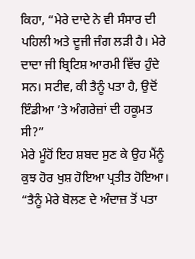ਕਿਹਾ, “ਮੇਰੇ ਦਾਦੇ ਨੇ ਵੀ ਸੰਸਾਰ ਦੀ ਪਹਿਲੀ ਅਤੇ ਦੂਜੀ ਜੰਗ ਲੜੀ ਹੈ। ਮੇਰੇ ਦਾਦਾ ਜੀ ਬ੍ਰਿਟਿਸ਼ ਆਰਮੀ ਵਿੱਚ ਹੁੰਦੇ ਸਨ। ਸਟੀਵ, ਕੀ ਤੈਨੂੰ ਪਤਾ ਹੈ, ਉਦੋਂ ਇੰਡੀਆ ’ਤੇ ਅੰਗਰੇਜ਼ਾਂ ਦੀ ਹਕੂਮਤ ਸੀ?”
ਮੇਰੇ ਮੂੰਹੋਂ ਇਹ ਸ਼ਬਦ ਸੁਣ ਕੇ ਉਹ ਮੈਂਨੂੰ ਕੁਝ ਹੋਰ ਖੁਸ਼ ਹੋਇਆ ਪ੍ਰਤੀਤ ਹੋਇਆ।
“ਤੈਨੂੰ ਮੇਰੇ ਬੋਲਣ ਦੇ ਅੰਦਾਜ਼ ਤੋਂ ਪਤਾ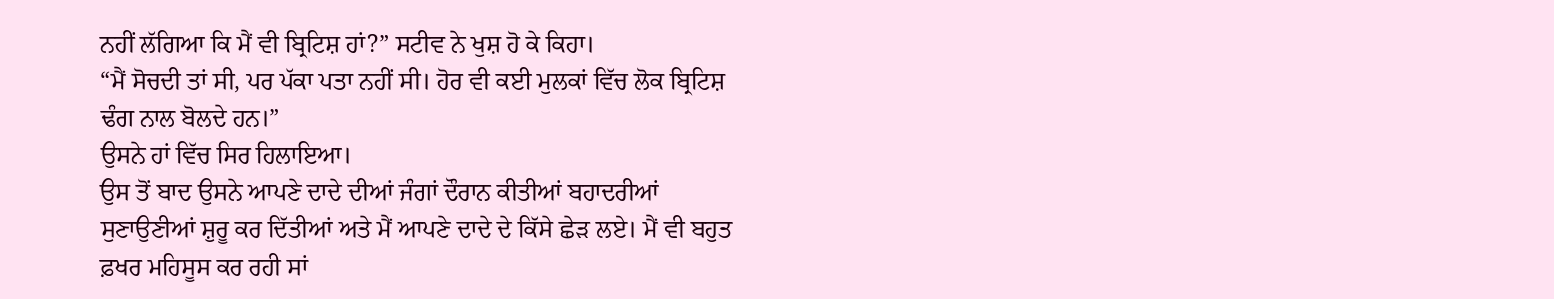ਨਹੀਂ ਲੱਗਿਆ ਕਿ ਮੈਂ ਵੀ ਬ੍ਰਿਟਿਸ਼ ਹਾਂ?” ਸਟੀਵ ਨੇ ਖੁਸ਼ ਹੋ ਕੇ ਕਿਹਾ।
“ਮੈਂ ਸੋਚਦੀ ਤਾਂ ਸੀ, ਪਰ ਪੱਕਾ ਪਤਾ ਨਹੀਂ ਸੀ। ਹੋਰ ਵੀ ਕਈ ਮੁਲਕਾਂ ਵਿੱਚ ਲੋਕ ਬ੍ਰਿਟਿਸ਼ ਢੰਗ ਨਾਲ ਬੋਲਦੇ ਹਨ।”
ਉਸਨੇ ਹਾਂ ਵਿੱਚ ਸਿਰ ਹਿਲਾਇਆ।
ਉਸ ਤੋਂ ਬਾਦ ਉਸਨੇ ਆਪਣੇ ਦਾਦੇ ਦੀਆਂ ਜੰਗਾਂ ਦੌਰਾਨ ਕੀਤੀਆਂ ਬਹਾਦਰੀਆਂ ਸੁਣਾਉਣੀਆਂ ਸ਼ੁਰੂ ਕਰ ਦਿੱਤੀਆਂ ਅਤੇ ਮੈਂ ਆਪਣੇ ਦਾਦੇ ਦੇ ਕਿੱਸੇ ਛੇੜ ਲਏ। ਮੈਂ ਵੀ ਬਹੁਤ ਫ਼ਖਰ ਮਹਿਸੂਸ ਕਰ ਰਹੀ ਸਾਂ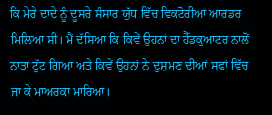ਕਿ ਮੇਰੇ ਦਾਦੇ ਨੂੰ ਦੂਸਰੇ ਸੰਸਾਰ ਯੁੱਧ ਵਿੱਚ ਵਿਕਟੋਰੀਆ ਆਰਡਰ ਮਿਲਿਆ ਸੀ। ਮੈਂ ਦੱਸਿਆ ਕਿ ਕਿਵੇਂ ਉਹਨਾਂ ਦਾ ਹੈੱਡਕੁਆਟਰ ਨਾਲੋਂ ਨਾਤਾ ਟੁੱਟ ਗਿਆ ਅਤੇ ਕਿਵੇਂ ਉਹਨਾਂ ਨੇ ਦੁਸ਼ਮਣ ਦੀਆਂ ਸਫਾਂ ਵਿੱਚ ਜਾ ਕੇ ਮਾਅਰਕਾ ਮਾਰਿਆ।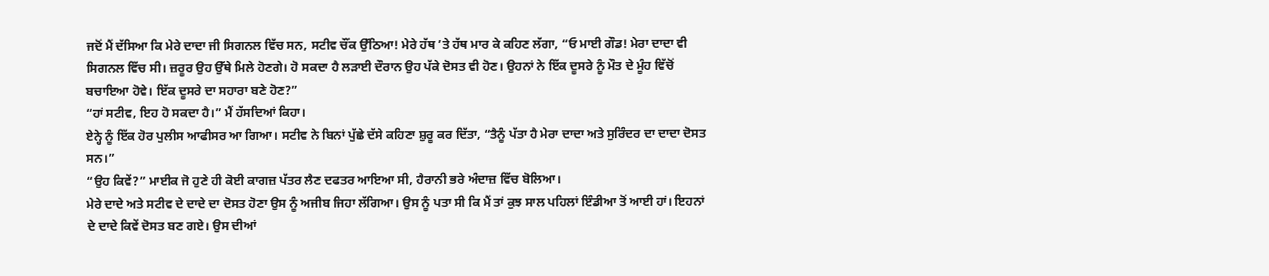ਜਦੋਂ ਮੈਂ ਦੱਸਿਆ ਕਿ ਮੇਰੇ ਦਾਦਾ ਜੀ ਸਿਗਨਲ ਵਿੱਚ ਸਨ, ਸਟੀਵ ਚੌਂਕ ਉੱਠਿਆ! ਮੇਰੇ ਹੱਥ ’ਤੇ ਹੱਥ ਮਾਰ ਕੇ ਕਹਿਣ ਲੱਗਾ, “ਓ ਮਾਈ ਗੌਡ! ਮੇਰਾ ਦਾਦਾ ਵੀ ਸਿਗਨਲ ਵਿੱਚ ਸੀ। ਜ਼ਰੂਰ ਉਹ ਉੱਥੇ ਮਿਲੇ ਹੋਣਗੇ। ਹੋ ਸਕਦਾ ਹੈ ਲੜਾਈ ਦੌਰਾਨ ਉਹ ਪੱਕੇ ਦੋਸਤ ਵੀ ਹੋਣ। ਉਹਨਾਂ ਨੇ ਇੱਕ ਦੂਸਰੇ ਨੂੰ ਮੌਤ ਦੇ ਮੂੰਹ ਵਿੱਚੋਂ ਬਚਾਇਆ ਹੋਵੇ। ਇੱਕ ਦੂਸਰੇ ਦਾ ਸਹਾਰਾ ਬਣੇ ਹੋਣ?”
“ਹਾਂ ਸਟੀਵ, ਇਹ ਹੋ ਸਕਦਾ ਹੈ।” ਮੈਂ ਹੱਸਦਿਆਂ ਕਿਹਾ।
ਏਨ੍ਹੇ ਨੂੰ ਇੱਕ ਹੋਰ ਪੁਲੀਸ ਆਫੀਸਰ ਆ ਗਿਆ। ਸਟੀਵ ਨੇ ਬਿਨਾਂ ਪੁੱਛੇ ਦੱਸੇ ਕਹਿਣਾ ਸ਼ੁਰੂ ਕਰ ਦਿੱਤਾ, “ਤੈਨੂੰ ਪੱਤਾ ਹੈ ਮੇਰਾ ਦਾਦਾ ਅਤੇ ਸੁਰਿੰਦਰ ਦਾ ਦਾਦਾ ਦੋਸਤ ਸਨ।”
“ਉਹ ਕਿਵੇਂ?” ਮਾਈਕ ਜੋ ਹੁਣੇ ਹੀ ਕੋਈ ਕਾਗਜ਼ ਪੱਤਰ ਲੈਣ ਦਫਤਰ ਆਇਆ ਸੀ, ਹੈਰਾਨੀ ਭਰੇ ਅੰਦਾਜ਼ ਵਿੱਚ ਬੋਲਿਆ।
ਮੇਰੇ ਦਾਦੇ ਅਤੇ ਸਟੀਵ ਦੇ ਦਾਦੇ ਦਾ ਦੋਸਤ ਹੋਣਾ ਉਸ ਨੂੰ ਅਜੀਬ ਜਿਹਾ ਲੱਗਿਆ। ਉਸ ਨੂੰ ਪਤਾ ਸੀ ਕਿ ਮੈਂ ਤਾਂ ਕੁਝ ਸਾਲ ਪਹਿਲਾਂ ਇੰਡੀਆ ਤੋਂ ਆਈ ਹਾਂ। ਇਹਨਾਂ ਦੇ ਦਾਦੇ ਕਿਵੇਂ ਦੋਸਤ ਬਣ ਗਏ। ਉਸ ਦੀਆਂ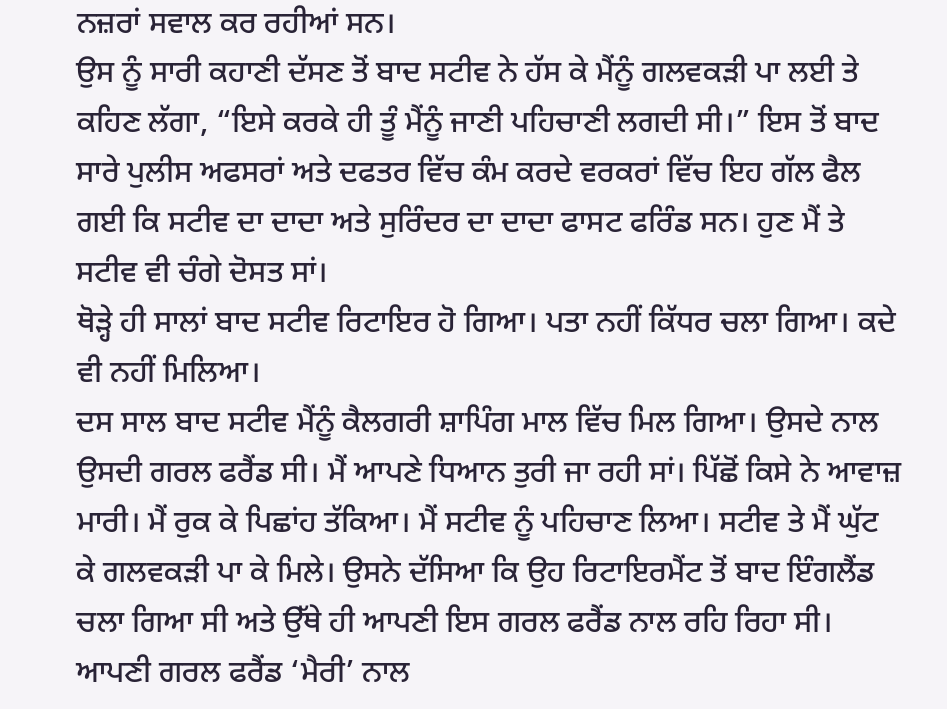ਨਜ਼ਰਾਂ ਸਵਾਲ ਕਰ ਰਹੀਆਂ ਸਨ।
ਉਸ ਨੂੰ ਸਾਰੀ ਕਹਾਣੀ ਦੱਸਣ ਤੋਂ ਬਾਦ ਸਟੀਵ ਨੇ ਹੱਸ ਕੇ ਮੈਂਨੂੰ ਗਲਵਕੜੀ ਪਾ ਲਈ ਤੇ ਕਹਿਣ ਲੱਗਾ, “ਇਸੇ ਕਰਕੇ ਹੀ ਤੂੰ ਮੈਂਨੂੰ ਜਾਣੀ ਪਹਿਚਾਣੀ ਲਗਦੀ ਸੀ।” ਇਸ ਤੋਂ ਬਾਦ ਸਾਰੇ ਪੁਲੀਸ ਅਫਸਰਾਂ ਅਤੇ ਦਫਤਰ ਵਿੱਚ ਕੰਮ ਕਰਦੇ ਵਰਕਰਾਂ ਵਿੱਚ ਇਹ ਗੱਲ ਫੈਲ ਗਈ ਕਿ ਸਟੀਵ ਦਾ ਦਾਦਾ ਅਤੇ ਸੁਰਿੰਦਰ ਦਾ ਦਾਦਾ ਫਾਸਟ ਫਰਿੰਡ ਸਨ। ਹੁਣ ਮੈਂ ਤੇ ਸਟੀਵ ਵੀ ਚੰਗੇ ਦੋਸਤ ਸਾਂ।
ਥੋੜ੍ਹੇ ਹੀ ਸਾਲਾਂ ਬਾਦ ਸਟੀਵ ਰਿਟਾਇਰ ਹੋ ਗਿਆ। ਪਤਾ ਨਹੀਂ ਕਿੱਧਰ ਚਲਾ ਗਿਆ। ਕਦੇ ਵੀ ਨਹੀਂ ਮਿਲਿਆ।
ਦਸ ਸਾਲ ਬਾਦ ਸਟੀਵ ਮੈਂਨੂੰ ਕੈਲਗਰੀ ਸ਼ਾਪਿੰਗ ਮਾਲ ਵਿੱਚ ਮਿਲ ਗਿਆ। ਉਸਦੇ ਨਾਲ ਉਸਦੀ ਗਰਲ ਫਰੈਂਡ ਸੀ। ਮੈਂ ਆਪਣੇ ਧਿਆਨ ਤੁਰੀ ਜਾ ਰਹੀ ਸਾਂ। ਪਿੱਛੋਂ ਕਿਸੇ ਨੇ ਆਵਾਜ਼ ਮਾਰੀ। ਮੈਂ ਰੁਕ ਕੇ ਪਿਛਾਂਹ ਤੱਕਿਆ। ਮੈਂ ਸਟੀਵ ਨੂੰ ਪਹਿਚਾਣ ਲਿਆ। ਸਟੀਵ ਤੇ ਮੈਂ ਘੁੱਟ ਕੇ ਗਲਵਕੜੀ ਪਾ ਕੇ ਮਿਲੇ। ਉਸਨੇ ਦੱਸਿਆ ਕਿ ਉਹ ਰਿਟਾਇਰਮੈਂਟ ਤੋਂ ਬਾਦ ਇੰਗਲੈਂਡ ਚਲਾ ਗਿਆ ਸੀ ਅਤੇ ਉੱਥੇ ਹੀ ਆਪਣੀ ਇਸ ਗਰਲ ਫਰੈਂਡ ਨਾਲ ਰਹਿ ਰਿਹਾ ਸੀ। ਆਪਣੀ ਗਰਲ ਫਰੈਂਡ ‘ਮੈਰੀ’ ਨਾਲ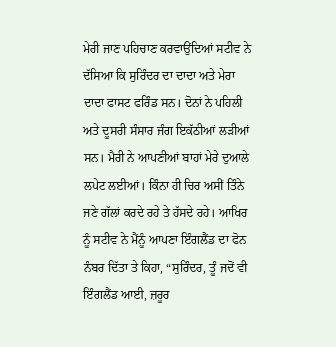ਮੇਰੀ ਜਾਣ ਪਹਿਚਾਣ ਕਰਵਾਉਂਦਿਆਂ ਸਟੀਵ ਨੇ ਦੱਸਿਆ ਕਿ ਸੁਰਿੰਦਰ ਦਾ ਦਾਦਾ ਅਤੇ ਮੇਰਾ ਦਾਦਾ ਫਾਸਟ ਫਰਿੰਡ ਸਨ। ਦੋਨਾਂ ਨੇ ਪਹਿਲੀ ਅਤੇ ਦੂਸਰੀ ਸੰਸਾਰ ਜੰਗ ਇਕੱਠੀਆਂ ਲੜੀਆਂ ਸਨ। ਮੈਰੀ ਨੇ ਆਪਣੀਆਂ ਬਾਹਾਂ ਮੇਰੇ ਦੁਆਲੇ ਲਪੇਟ ਲਈਆਂ। ਕਿੰਨਾ ਹੀ ਚਿਰ ਅਸੀਂ ਤਿੰਨੇ ਜਣੇ ਗੱਲਾਂ ਕਰਦੇ ਰਹੇ ਤੇ ਹੱਸਦੇ ਰਹੇ। ਆਖਿਰ ਨੂੰ ਸਟੀਵ ਨੇ ਮੈਂਨੂੰ ਆਪਣਾ ਇੰਗਲੈਂਡ ਦਾ ਫੋਨ ਨੰਬਰ ਦਿੱਤਾ ਤੇ ਕਿਹਾ, “ਸੁਰਿੰਦਰ, ਤੂੰ ਜਦੋਂ ਵੀ ਇੰਗਲੈਂਡ ਆਈ, ਜ਼ਰੂਰ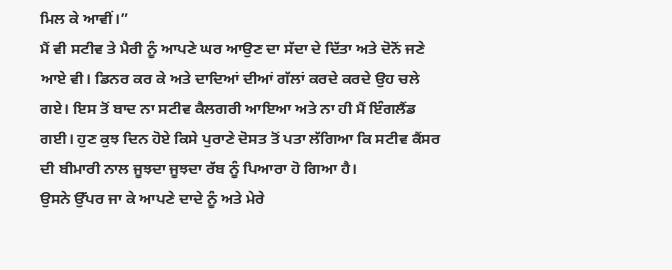ਮਿਲ ਕੇ ਆਵੀਂ।”
ਮੈਂ ਵੀ ਸਟੀਵ ਤੇ ਮੈਰੀ ਨੂੰ ਆਪਣੇ ਘਰ ਆਉਣ ਦਾ ਸੱਦਾ ਦੇ ਦਿੱਤਾ ਅਤੇ ਦੋਨੋਂ ਜਣੇ ਆਏ ਵੀ। ਡਿਨਰ ਕਰ ਕੇ ਅਤੇ ਦਾਦਿਆਂ ਦੀਆਂ ਗੱਲਾਂ ਕਰਦੇ ਕਰਦੇ ਉਹ ਚਲੇ ਗਏ। ਇਸ ਤੋਂ ਬਾਦ ਨਾ ਸਟੀਵ ਕੈਲਗਰੀ ਆਇਆ ਅਤੇ ਨਾ ਹੀ ਮੈਂ ਇੰਗਲੈਂਡ ਗਈ। ਹੁਣ ਕੁਝ ਦਿਨ ਹੋਏ ਕਿਸੇ ਪੁਰਾਣੇ ਦੋਸਤ ਤੋਂ ਪਤਾ ਲੱਗਿਆ ਕਿ ਸਟੀਵ ਕੈਂਸਰ ਦੀ ਬੀਮਾਰੀ ਨਾਲ ਜੂਝਦਾ ਜੂਝਦਾ ਰੱਬ ਨੂੰ ਪਿਆਰਾ ਹੋ ਗਿਆ ਹੈ।
ਉਸਨੇ ਉੱਪਰ ਜਾ ਕੇ ਆਪਣੇ ਦਾਦੇ ਨੂੰ ਅਤੇ ਮੇਰੇ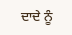ਦਾਦੇ ਨੂੰ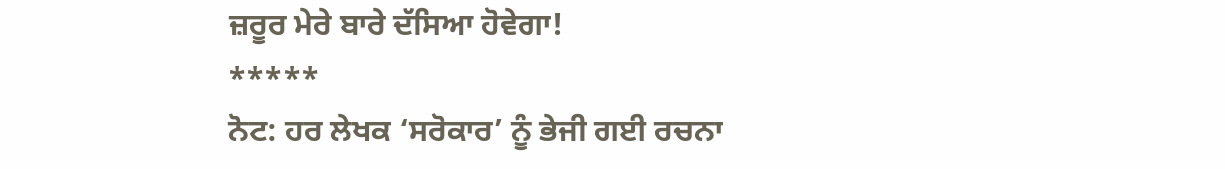ਜ਼ਰੂਰ ਮੇਰੇ ਬਾਰੇ ਦੱਸਿਆ ਹੋਵੇਗਾ!
*****
ਨੋਟ: ਹਰ ਲੇਖਕ ‘ਸਰੋਕਾਰ’ ਨੂੰ ਭੇਜੀ ਗਈ ਰਚਨਾ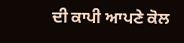ਦੀ ਕਾਪੀ ਆਪਣੇ ਕੋਲ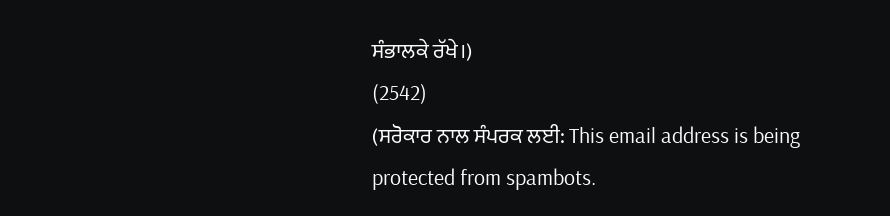ਸੰਭਾਲਕੇ ਰੱਖੇ।)
(2542)
(ਸਰੋਕਾਰ ਨਾਲ ਸੰਪਰਕ ਲਈ: This email address is being protected from spambots.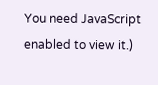You need JavaScript enabled to view it.)